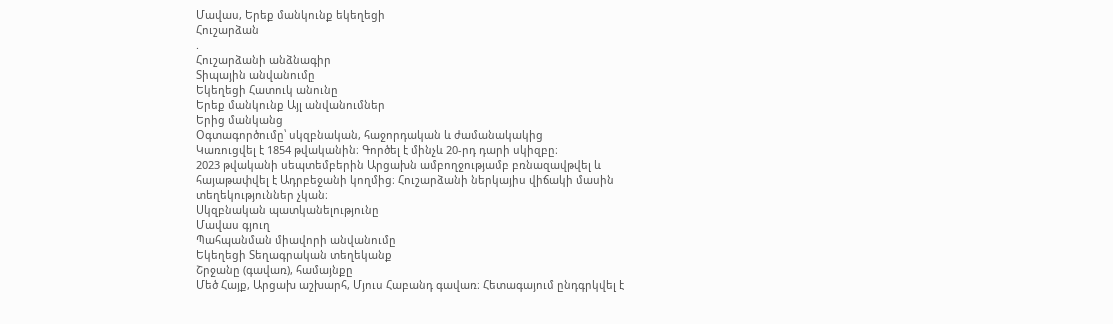Մավաս, Երեք մանկունք եկեղեցի
Հուշարձան
.
Հուշարձանի անձնագիր
Տիպային անվանումը
Եկեղեցի Հատուկ անունը
Երեք մանկունք Այլ անվանումներ
Երից մանկանց
Օգտագործումը՝ սկզբնական, հաջորդական և ժամանակակից
Կառուցվել է 1854 թվականին։ Գործել է մինչև 20-րդ դարի սկիզբը։
2023 թվականի սեպտեմբերին Արցախն ամբողջությամբ բռնազավթվել և հայաթափվել է Ադրբեջանի կողմից։ Հուշարձանի ներկայիս վիճակի մասին տեղեկություններ չկան։
Սկզբնական պատկանելությունը
Մավաս գյուղ
Պահպանման միավորի անվանումը
Եկեղեցի Տեղագրական տեղեկանք
Շրջանը (գավառ), համայնքը
Մեծ Հայք, Արցախ աշխարհ, Մյուս Հաբանդ գավառ։ Հետագայում ընդգրկվել է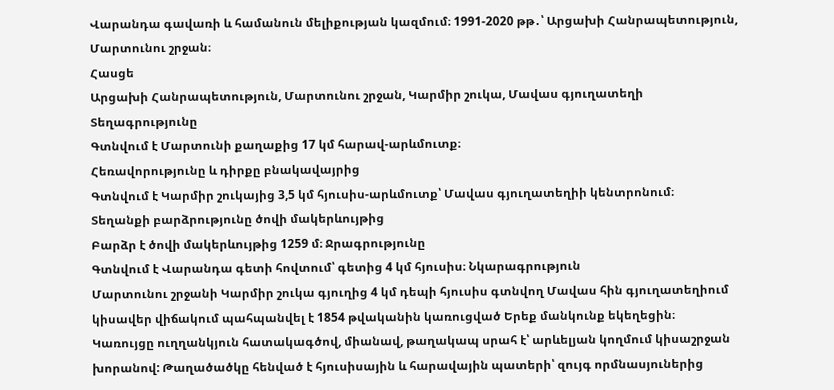Վարանդա գավառի և համանուն մելիքության կազմում։ 1991-2020 թթ․՝ Արցախի Հանրապետություն, Մարտունու շրջան։
Հասցե
Արցախի Հանրապետություն, Մարտունու շրջան, Կարմիր շուկա, Մավաս գյուղատեղի
Տեղագրությունը
Գտնվում է Մարտունի քաղաքից 17 կմ հարավ-արևմուտք։
Հեռավորությունը և դիրքը բնակավայրից
Գտնվում է Կարմիր շուկայից 3,5 կմ հյուսիս-արևմուտք՝ Մավաս գյուղատեղիի կենտրոնում։
Տեղանքի բարձրությունը ծովի մակերևույթից
Բարձր է ծովի մակերևույթից 1259 մ։ Ջրագրությունը
Գտնվում է Վարանդա գետի հովտում՝ գետից 4 կմ հյուսիս։ Նկարագրություն
Մարտունու շրջանի Կարմիր շուկա գյուղից 4 կմ դեպի հյուսիս գտնվող Մավաս հին գյուղատեղիում կիսավեր վիճակում պահպանվել է 1854 թվականին կառուցված Երեք մանկունք եկեղեցին։
Կառույցը ուղղանկյուն հատակագծով, միանավ, թաղակապ սրահ է՝ արևելյան կողմում կիսաշրջան խորանով: Թաղածածկը հենված է հյուսիսային և հարավային պատերի՝ զույգ որմնասյուներից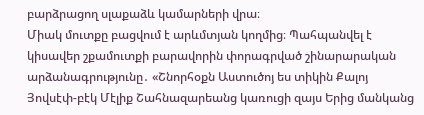բարձրացող սլաքաձև կամարների վրա։
Միակ մուտքը բացվում է արևմտյան կողմից։ Պահպանվել է կիսավեր շքամուտքի բարավորին փորագրված շինարարական արձանագրությունը․ «Շնորհօքն Աստուծոյ ես տիկին Քալոյ Յովսէփ-բէկ Մէլիք Շահնազարեանց կառուցի զայս Երից մանկանց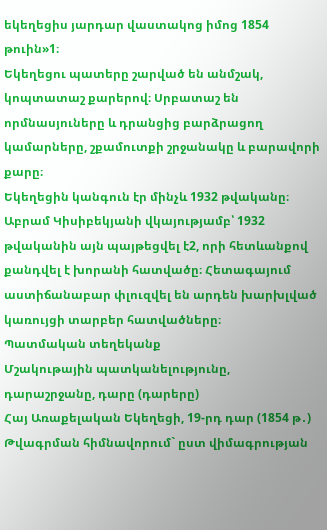եկեղեցիս յարդար վաստակոց իմոց 1854 թուին»1։
Եկեղեցու պատերը շարված են անմշակ, կոպտատաշ քարերով։ Սրբատաշ են որմնասյուները և դրանցից բարձրացող կամարները, շքամուտքի շրջանակը և բարավորի քարը։
Եկեղեցին կանգուն էր մինչև 1932 թվականը։ Աբրամ Կիսիբեկյանի վկայությամբ՝ 1932 թվականին այն պայթեցվել է2, որի հետևանքով քանդվել է խորանի հատվածը։ Հետագայում աստիճանաբար փլուզվել են արդեն խարխլված կառույցի տարբեր հատվածները։
Պատմական տեղեկանք
Մշակութային պատկանելությունը, դարաշրջանը, դարը (դարերը)
Հայ Առաքելական Եկեղեցի, 19-րդ դար (1854 թ․)
Թվագրման հիմնավորում` ըստ վիմագրության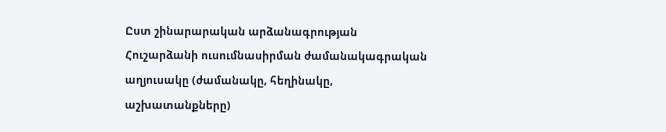Ըստ շինարարական արձանագրության
Հուշարձանի ուսումնասիրման ժամանակագրական աղյուսակը (ժամանակը, հեղինակը, աշխատանքները)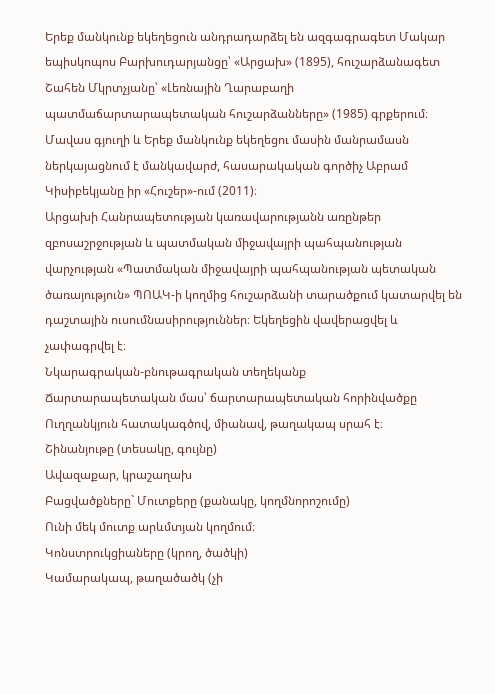Երեք մանկունք եկեղեցուն անդրադարձել են ազգագրագետ Մակար եպիսկոպոս Բարխուդարյանցը՝ «Արցախ» (1895), հուշարձանագետ Շահեն Մկրտչյանը՝ «Լեռնային Ղարաբաղի պատմաճարտարապետական հուշարձանները» (1985) գրքերում։ Մավաս գյուղի և Երեք մանկունք եկեղեցու մասին մանրամասն ներկայացնում է մանկավարժ, հասարակական գործիչ Աբրամ Կիսիբեկյանը իր «Հուշեր»-ում (2011)։
Արցախի Հանրապետության կառավարությանն առընթեր զբոսաշրջության և պատմական միջավայրի պահպանության վարչության «Պատմական միջավայրի պահպանության պետական ծառայություն» ՊՈԱԿ-ի կողմից հուշարձանի տարածքում կատարվել են դաշտային ուսումնասիրություններ։ Եկեղեցին վավերացվել և չափագրվել է։
Նկարագրական-բնութագրական տեղեկանք
Ճարտարապետական մաս՝ ճարտարապետական հորինվածքը
Ուղղանկյուն հատակագծով, միանավ, թաղակապ սրահ է։
Շինանյութը (տեսակը, գույնը)
Ավազաքար, կրաշաղախ
Բացվածքները` Մուտքերը (քանակը, կողմնորոշումը)
Ունի մեկ մուտք արևմտյան կողմում։
Կոնստրուկցիաները (կրող, ծածկի)
Կամարակապ, թաղածածկ (չի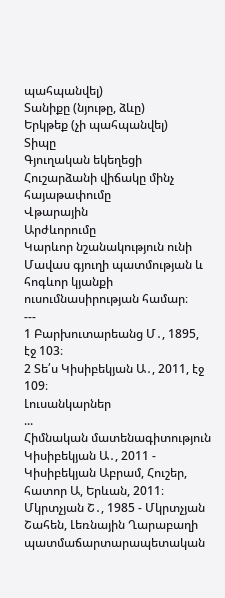պահպանվել)
Տանիքը (նյութը, ձևը)
Երկթեք (չի պահպանվել)
Տիպը
Գյուղական եկեղեցի Հուշարձանի վիճակը մինչ հայաթափումը
Վթարային
Արժևորումը
Կարևոր նշանակություն ունի Մավաս գյուղի պատմության և հոգևոր կյանքի ուսումնասիրության համար։
---
1 Բարխուտարեանց Մ․, 1895, էջ 103։
2 Տե՛ս Կիսիբեկյան Ա․, 2011, էջ 109։
Լուսանկարներ
...
Հիմնական մատենագիտություն
Կիսիբեկյան Ա․, 2011 - Կիսիբեկյան Աբրամ, Հուշեր, հատոր Ա, Երևան, 2011։
Մկրտչյան Շ․, 1985 - Մկրտչյան Շահեն, Լեռնային Ղարաբաղի պատմաճարտարապետական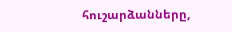հուշարձանները,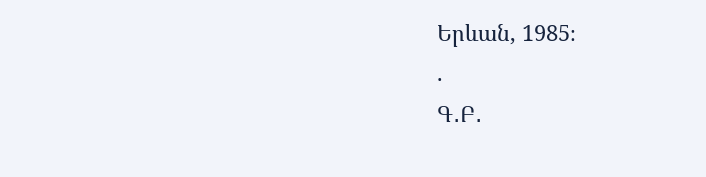Երևան, 1985։
.
Գ․Բ․